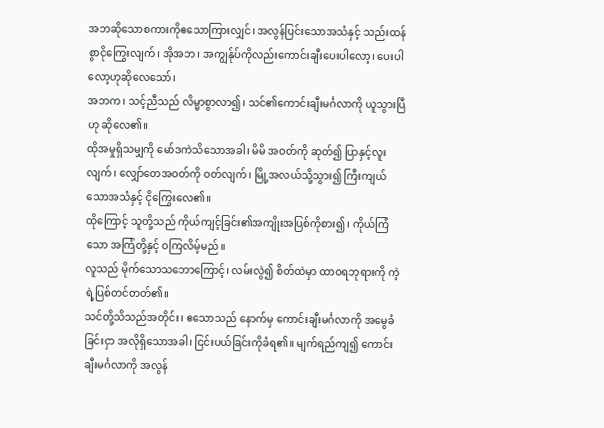အဘဆိုသောစကားကိုဧသောကြားလျှင်၊ အလွန်ပြင်းသောအသံနှင့် သည်းထန်စွာငိုကြွေးလျက်၊ အိုအဘ၊ အကျွန်ုပ်ကိုလည်းကောင်းချီးပေးပါလော့၊ ပေးပါလော့ဟုဆိုလေသော်၊
အဘက၊ သင့်ညီသည် လိမ္မာစွာလာ၍၊ သင်၏ကောင်းချီးမင်္ဂလာကို ယူသွားပြီဟု ဆိုလေ၏။
ထိုအမှုရှိသမျှကို မော်ဒကဲသိသောအခါ၊ မိမိ အဝတ်ကို ဆုတ်၍ ပြာနှင့်လူးလျက်၊ လျှော်တေအဝတ်ကို ဝတ်လျက်၊ မြို့အလယ်သို့သွား၍ ကြီးကျယ်သောအသံနှင့် ငိုကြွေးလေ၏။
ထိုကြောင့် သူတို့သည် ကိုယ်ကျင့်ခြင်း၏အကျိုးအပြစ်ကိုစား၍၊ ကိုယ်ကြံသော အကြံတို့နှင့် ဝကြလိမ့်မည်။
လူသည် မိုက်သောသဘောကြောင့်၊ လမ်းလွဲ၍ စိတ်ထဲမှာ ထာဝရဘုရားကို ကဲ့ရဲ့ပြစ်တင်တတ်၏။
သင်တို့သိသည်အတိုင်း၊ ဧသောသည် နောက်မှ ကောင်းချီးမင်္ဂလာကို အမွေခံခြင်းငှာ အလိုရှိသောအခါ၊ ငြင်းပယ်ခြင်းကိုခံရ၏။ မျက်ရည်ကျ၍ ကောင်းချီးမင်္ဂလာကို အလွန်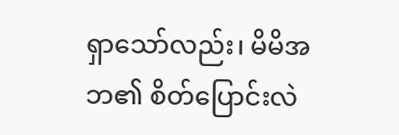ရှာသော်လည်း၊ မိမိအဘ၏ စိတ်ပြောင်းလဲ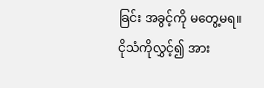ခြင်း အခွင့်ကို မတွေ့မရ။
ငိုသံကိုလွှင့်၍ အား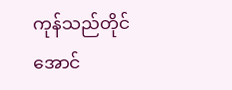ကုန်သည်တိုင်အောင်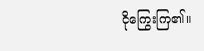ငိုကြွေးကြ၏။